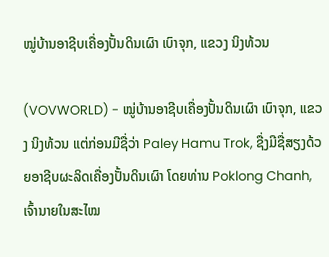ໝູ່ບ້ານອາຊີບເຄື່ອງປັ້ນດິນເຜົາ ເບົາຈຸກ, ແຂວງ ນິງທ້ວນ

(VOVWORLD) - ໝູ່ບ້ານອາຊີບເຄື່ອງປັ້ນດິນເຜົາ ເບົາຈຸກ, ແຂວງ ນິງທ້ວນ ແຕ່ກ່ອນມີຊື່ວ່າ Paley Hamu Trok, ຊື່ງມີຊື່ສຽງດ້ວຍອາຊີບຜະລິດເຄື່ອງປັ້ນດິນເຜົາ ໂດຍທ່ານ Poklong Chanh, ເຈົ້ານາຍໃນສະໄໝ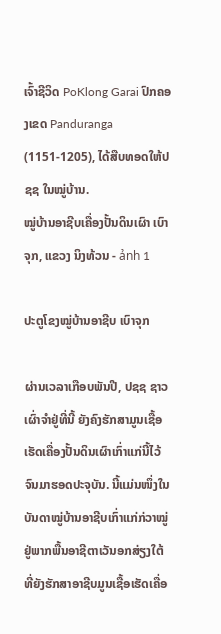ເຈົ້າຊີວິດ PoKlong Garai ປົກຄອງເຂດ Panduranga (1151-1205), ໄດ້ສືບທອດໃຫ້ປຊຊ ໃນໝູ່ບ້ານ.
ໝູ່ບ້ານອາຊີບເຄື່ອງປັ້ນດິນເຜົາ ເບົາຈຸກ, ແຂວງ ນິງທ້ວນ - ảnh 1

ປະຕູໂຂງໝູ່ບ້ານອາຊີບ ເບົາຈຸກ

ຜ່ານເວລາເກືອບພັນປີ, ປຊຊ ຊາວເຜົ່າຈຳຢູ່ທີ່ນີ້ ຍັງຄົງຮັກສາມູນເຊື້ອເຮັດເຄື່ອງປັ້ນດິນເຜົາເກົ່າແກ່ນີ້ໄວ້ ຈົນມາຮອດປະຈຸບັນ. ນີ້ແມ່ນໜຶ່ງໃນບັນດາໝູ່ບ້ານອາຊີບເກົ່າແກ່ກ່ວາໝູ່ຢູ່ພາກພື້ນອາຊີຕາເວັນອກສ່ຽງໃຕ້ ທີ່ຍັງຮັກສາອາຊີບມູນເຊື້ອເຮັດເຄື່ອ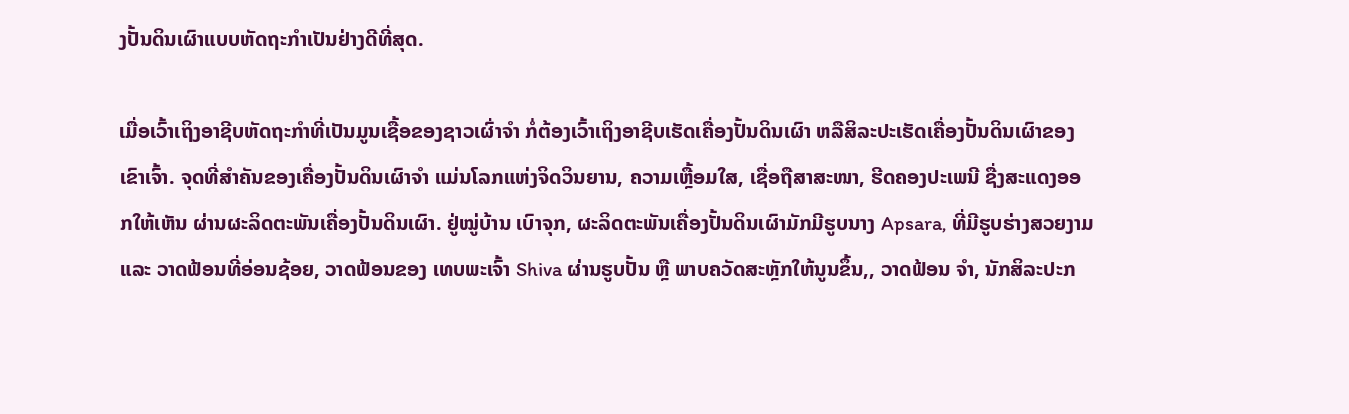ງປັ້ນດິນເຜົາແບບຫັດຖະກຳເປັນຢ່າງດີທີ່ສຸດ.

ເມື່ອເວົ້າເຖິງອາຊີບຫັດຖະກຳທີ່ເປັນມູນເຊື້ອຂອງຊາວເຜົ່າຈຳ ກໍ່ຕ້ອງເວົ້າເຖິງອາຊີບເຮັດເຄື່ອງປັ້ນດິນເຜົາ ຫລືສິລະປະເຮັດເຄື່ອງປັ້ນດິນເຜົາຂອງເຂົາເຈົ້າ. ຈຸດທີ່ສຳຄັນຂອງເຄື່ອງປັ້ນດິນເຜົາຈຳ ແມ່ນໂລກແຫ່ງຈິດວິນຍານ, ຄວາມເຫຼື້ອມໃສ, ເຊື່ອຖືສາສະໜາ, ຮີດຄອງປະເພນີ ຊື່ງສະແດງອອກໃຫ້ເຫັນ ຜ່ານຜະລິດຕະພັນເຄື່ອງປັ້ນດິນເຜົາ. ຢູ່ໝູ່ບ້ານ ເບົາຈຸກ, ຜະລິດຕະພັນເຄື່ອງປັ້ນດິນເຜົາມັກມີຮູບນາງ Apsara, ທີ່ມີຮູບຮ່າງສວຍງາມ ແລະ ວາດຟ້ອນທີ່ອ່ອນຊ້ອຍ, ວາດຟ້ອນຂອງ ເທບພະເຈົ້າ Shiva ຜ່ານຮູບປັ້ນ ຫຼື ພາບຄວັດສະຫຼັກໃຫ້ນູນຂຶ້ນ,, ວາດຟ້ອນ ຈຳ, ນັກສິລະປະກ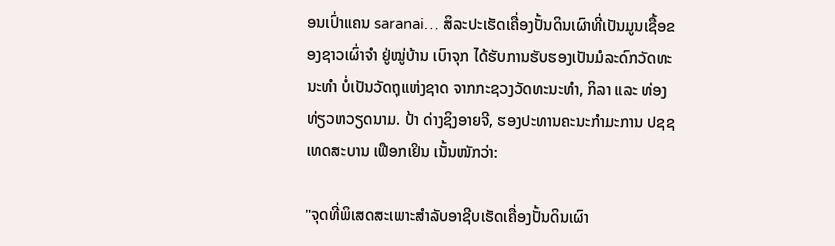ອນເປົ່າແຄນ saranai… ສິລະປະເຮັດເຄື່ອງປັ້ນດິນເຜົາທີ່ເປັນມູນເຊື້ອຂອງຊາວເຜົ່າຈຳ ຢູ່ໝູ່ບ້ານ ເບົາຈຸກ ໄດ້ຮັບການຮັບຮອງເປັນມໍລະດົກວັດທະນະທຳ ບໍ່ເປັນວັດຖຸແຫ່ງຊາດ ຈາກກະຊວງວັດທະນະທຳ, ກິລາ ແລະ ທ່ອງທ່ຽວຫວຽດນາມ. ປ້າ ດ່າງຊິງອາຍຈີ, ຮອງປະທານຄະນະກຳມະການ ປຊຊ ເທດສະບານ ເຟືອກເຢິນ ເນັ້ນໜັກວ່າ:

"ຈຸດທີ່ພິເສດສະເພາະສຳລັບອາຊີບເຮັດເຄື່ອງປັ້ນດິນເຜົາ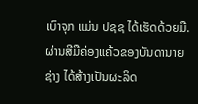ເບົາຈຸກ ແມ່ນ ປຊຊ ໄດ້ເຮັດດ້ວຍມື. ຜ່ານສີມືຄ່ອງແຄ້ວຂອງບັນດານາຍຊ່າງ ໄດ້ສ້າງເປັນຜະລິດ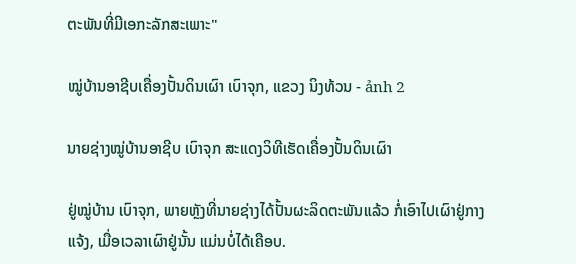ຕະພັນທີ່ມີເອກະລັກສະເພາະ"

ໝູ່ບ້ານອາຊີບເຄື່ອງປັ້ນດິນເຜົາ ເບົາຈຸກ, ແຂວງ ນິງທ້ວນ - ảnh 2

ນາຍຊ່າງໝູ່ບ້ານອາຊີບ ເບົາຈຸກ ສະແດງວິທີເຮັດເຄື່ອງປັ້ນດິນເຜົາ

ຢູ່ໝູ່ບ້ານ ເບົາຈຸກ, ພາຍຫຼັງທີ່ນາຍຊ່າງໄດ້ປັ້ນຜະລິດຕະພັນແລ້ວ ກໍ່ເອົາໄປເຜົາຢູ່ກາງແຈ້ງ, ເມື່ອເວລາເຜົາຢູ່ນັ້ນ ແມ່ນບໍ່ໄດ້ເຄືອບ.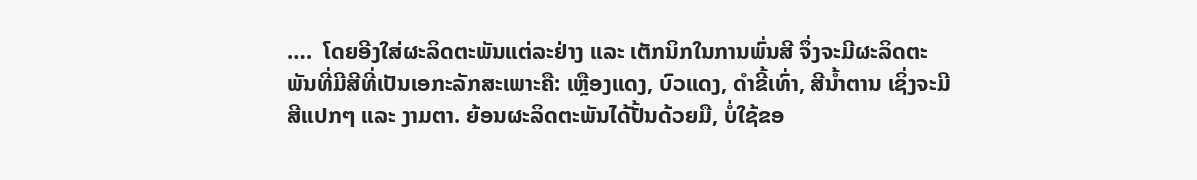….  ໂດຍອີງໃສ່ຜະລິດຕະພັນແຕ່ລະຢ່າງ ແລະ ເຕັກນິກໃນການພົ່ນສີ ຈຶ່ງຈະມີຜະລິດຕະພັນທີ່ມີສີທີ່ເປັນເອກະລັກສະເພາະຄື: ເຫຼືອງແດງ, ບົວແດງ, ດຳຂີ້ເທົ່າ, ສີນ້ຳຕານ ເຊິ່ງຈະມີສີແປກໆ ແລະ ງາມຕາ. ຍ້ອນຜະລິດຕະພັນໄດ້ປັ້ນດ້ວຍມື, ບໍ່ໃຊ້ຂອ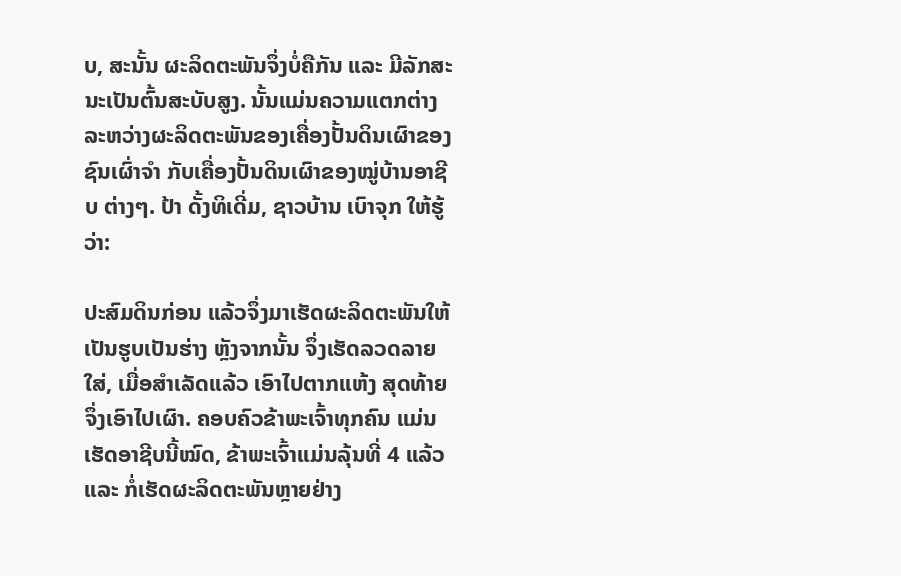ບ, ສະນັ້ນ ຜະລິດຕະພັນຈຶ່ງບໍ່ຄືກັນ ແລະ ມີລັກສະນະເປັນຕົ້ນສະບັບສູງ. ນັ້ນແມ່ນຄວາມແຕກຕ່າງລະຫວ່າງຜະລິດຕະພັນຂອງເຄື່ອງປັ້ນດິນເຜົາຂອງຊົນເຜົ່າຈຳ ກັບເຄື່ອງປັ້ນດິນເຜົາຂອງໝູ່ບ້ານອາຊີບ ຕ່າງໆ. ປ້າ ດັ້ງທິເດີ່ມ, ຊາວບ້ານ ເບົາຈຸກ ໃຫ້ຮູ້ວ່າ:

ປະສົມດິນກ່ອນ ແລ້ວຈຶ່ງມາເຮັດຜະລິດຕະພັນໃຫ້ເປັນຮູບເປັນຮ່າງ ຫຼັງຈາກນັ້ນ ຈຶ່ງເຮັດລວດລາຍໃສ່, ເມື່ອສຳເລັດແລ້ວ ເອົາໄປຕາກແຫ້ງ ສຸດທ້າຍຈຶ່ງເອົາໄປເຜົາ. ຄອບຄົວຂ້າພະເຈົ້າທຸກຄົນ ແມ່ນເຮັດອາຊີບນີ້ໝົດ, ຂ້າພະເຈົ້າແມ່ນລຸ້ນທີ່ 4 ແລ້ວ ແລະ ກໍ່ເຮັດຜະລິດຕະພັນຫຼາຍຢ່າງ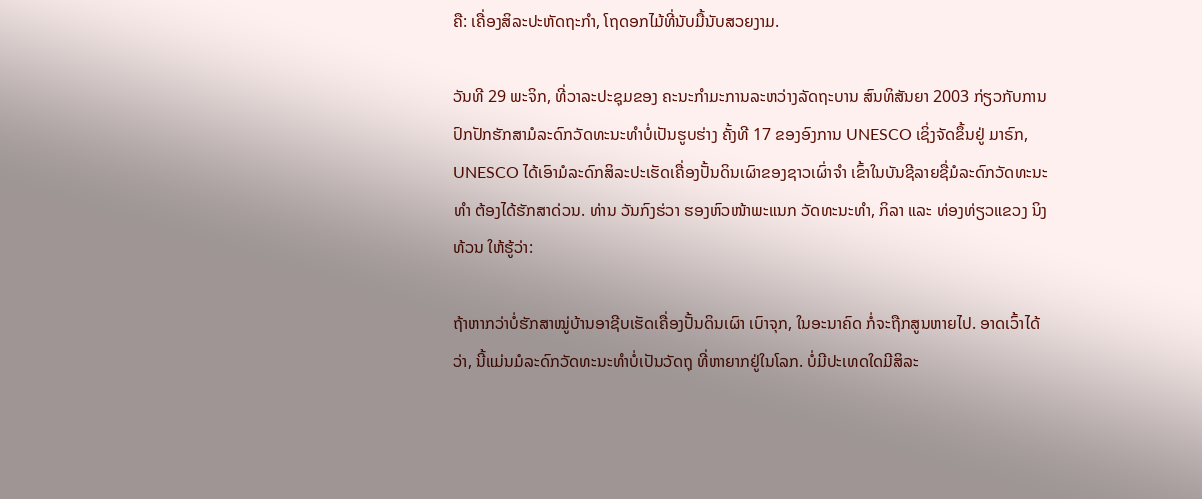ຄື: ເຄື່ອງສິລະປະຫັດຖະກຳ, ໂຖດອກໄມ້ທີ່ນັບມື້ນັບສວຍງາມ.

ວັນທີ 29 ພະຈິກ, ທີ່ວາລະປະຊຸມຂອງ ຄະນະກຳມະການລະຫວ່າງລັດຖະບານ ສົນທິສັນຍາ 2003 ກ່ຽວກັບການປົກປັກຮັກສາມໍລະດົກວັດທະນະທຳບໍ່ເປັນຮູບຮ່າງ ຄັ້ງທີ 17 ຂອງອົງການ UNESCO ເຊິ່ງຈັດຂຶ້ນຢູ່ ມາຣົກ, UNESCO ໄດ້ເອົາມໍລະດົກສິລະປະເຮັດເຄື່ອງປັ້ນດິນເຜົາຂອງຊາວເຜົ່າຈຳ ເຂົ້າໃນບັນຊີລາຍຊື່ມໍລະດົກວັດທະນະທຳ ຕ້ອງໄດ້ຮັກສາດ່ວນ. ທ່ານ ວັນກົງຮ່ວາ ຮອງຫົວໜ້າພະແນກ ວັດທະນະທຳ, ກິລາ ແລະ ທ່ອງທ່ຽວແຂວງ ນິງທ້ວນ ໃຫ້ຮູ້ວ່າ:

ຖ້າຫາກວ່າບໍ່ຮັກສາໝູ່ບ້ານອາຊີບເຮັດເຄື່ອງປັ້ນດິນເຜົາ ເບົາຈຸກ, ໃນອະນາຄົດ ກໍ່ຈະຖືກສູນຫາຍໄປ. ອາດເວົ້າໄດ້ວ່າ, ນີ້ແມ່ນມໍລະດົກວັດທະນະທຳບໍ່ເປັນວັດຖຸ ທີ່ຫາຍາກຢູ່ໃນໂລກ. ບໍ່ມີປະເທດໃດມີສິລະ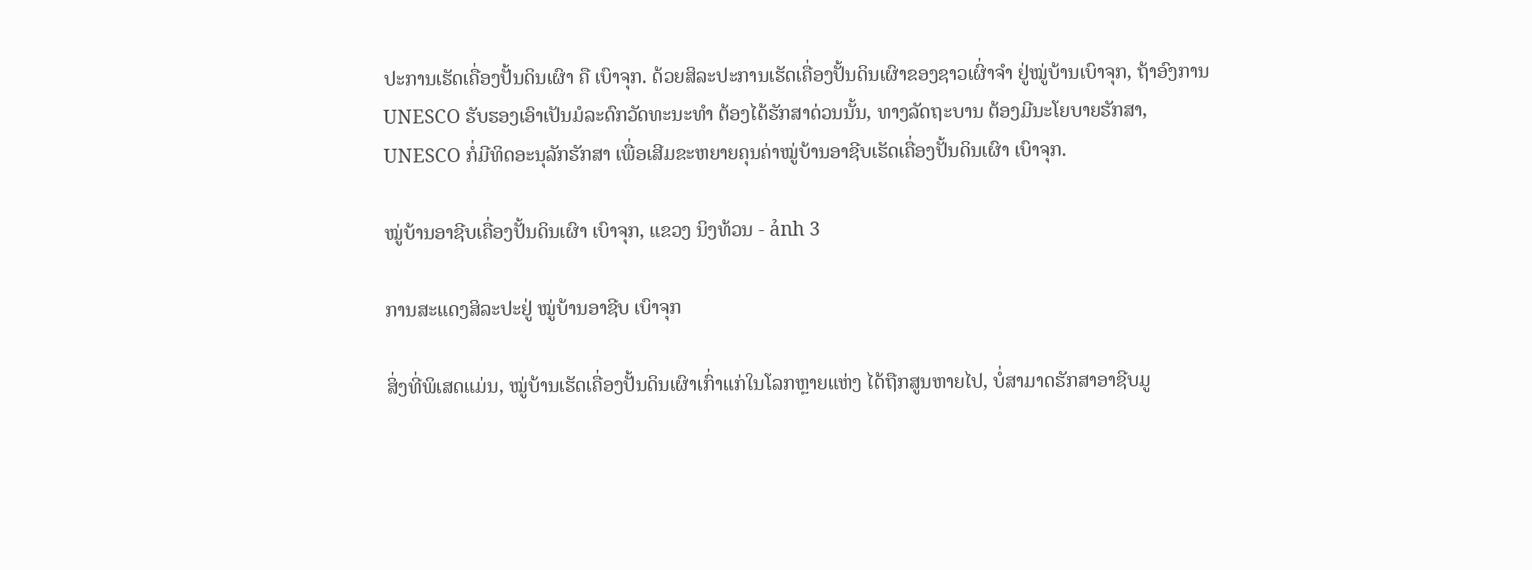ປະການເຮັດເຄື່ອງປັ້ນດິນເຜົາ ຄື ເບົາຈຸກ. ດ້ວຍສິລະປະການເຮັດເຄື່ອງປັ້ນດິນເຜົາຂອງຊາວເຜົ່າຈຳ ຢູ່ໝູ່ບ້ານເບົາຈຸກ, ຖ້າອົງການ UNESCO ຮັບຮອງເອົາເປັນມໍລະດົກວັດທະນະທຳ ຕ້ອງໄດ້ຮັກສາດ່ວນນັ້ນ, ທາງລັດຖະບານ ຕ້ອງມີນະໂຍບາຍຮັກສາ, UNESCO ກໍ່ມີທິດອະນຸລັກຮັກສາ ເພື່ອເສີມຂະຫຍາຍຄຸນຄ່າໝູ່ບ້ານອາຊີບເຮັດເຄື່ອງປັ້ນດິນເຜົາ ເບົາຈຸກ.

ໝູ່ບ້ານອາຊີບເຄື່ອງປັ້ນດິນເຜົາ ເບົາຈຸກ, ແຂວງ ນິງທ້ວນ - ảnh 3

ການສະແດງສິລະປະຢູ່ ໝູ່ບ້ານອາຊີບ ເບົາຈຸກ

ສິ່ງທີ່ພິເສດແມ່ນ, ໝູ່ບ້ານເຮັດເຄື່ອງປັ້ນດິນເຜົາເກົ່າແກ່ໃນໂລກຫຼາຍແຫ່ງ ໄດ້ຖືກສູນຫາຍໄປ, ບໍ່ສາມາດຮັກສາອາຊີບມູ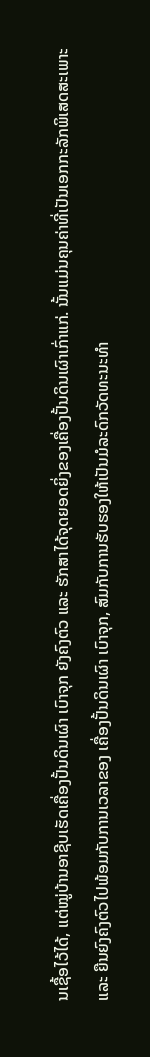ນເຊື້ອໄວ້ໄດ້, ແຕ່ໝູ່ບ້ານອາຊີບເຮັດເຄື່ອງປັ້ນດິນເຜົາ ເບົາຈຸກ ຍັງຄົງຕົວ ແລະ ຮັກສາໄດ້ຈຸດຍອດຍິ່ງຂອງເຄື່ອງປັ້ນດິນເຜົາເກົ່າແກ່. ນັ້ນແມ່ນຄຸນຄ່າທີ່ເປັນເອກກະລັກພິເສດສະເພາະ ແລະ ຍືນຍົງຄົງຕົວໄປພ້ອມກັບການເວລາຂອງ ເຄື່ອງປັ້ນດິນເຜົາ ເບົາຈຸກ, ສົມກັບການຮັບຮອງໃຫ້ເປັນມໍລະດົກວັດທະນະທຳ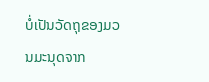ບໍ່ເປັນວັດຖຸຂອງມວນມະນຸດຈາກ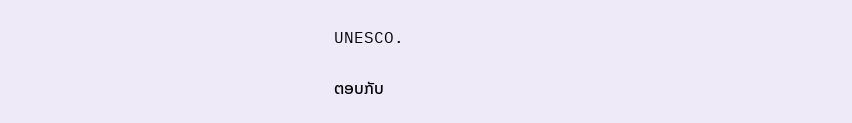UNESCO.

ຕອບກັບ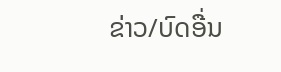ຂ່າວ/ບົດອື່ນ